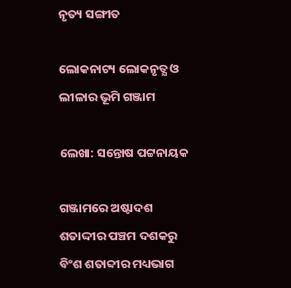ନୃତ୍ୟ ସଙ୍ଗୀତ

ଲୋକନାଟ୍ୟ ଲୋକନୃତ୍ଯ ଓ ଲୀଳାର ଭୂମି ଗଞ୍ଜାମ

ଲେଖା: ସନ୍ତୋଷ ପଟ୍ଟନାୟକ

ଗଞ୍ଜାମରେ ଅଷ୍ଟାଦଶ ଶତାଦ୍ଦୀର ପଞ୍ଚମ ଦଶକରୁ ବିଂଶ ଶତାବ୍ଦୀର ମଧ୍ୟଭାଗ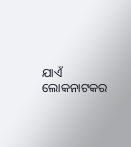ଯାଏଁ ଲୋକନାଟକର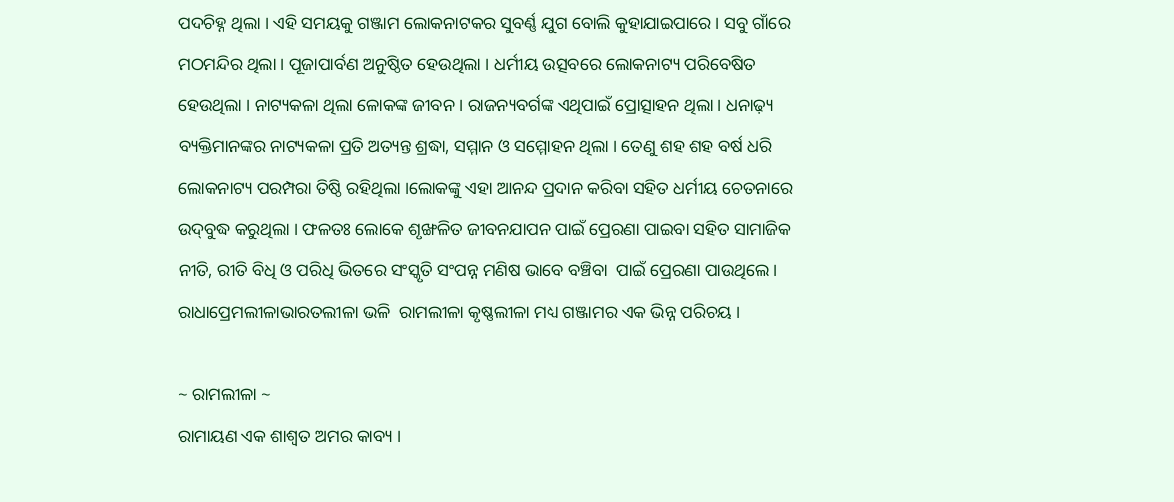ପଦଚିହ୍ନ ଥିଲା । ଏହି ସମୟକୁ ଗଞ୍ଜାମ ଲୋକନାଟକର ସୁବର୍ଣ୍ଣ ଯୁଗ ବୋଲି କୁହାଯାଇପାରେ । ସବୁ ଗାଁରେ ମଠମନ୍ଦିର ଥିଲା । ପୂଜାପାର୍ବଣ ଅନୁଷ୍ଠିତ ହେଉଥିଲା । ଧର୍ମୀୟ ଉତ୍ସବରେ ଲୋକନାଟ୍ୟ ପରିବେଷିତ ହେଉଥିଲା । ନାଟ୍ୟକଳା ଥିଲା ଳୋକଙ୍କ ଜୀବନ । ରାଜନ୍ୟବର୍ଗଙ୍କ ଏଥିପାଇଁ ପ୍ରୋତ୍ସାହନ ଥିଲା । ଧନାଢ଼୍ୟ ବ୍ୟକ୍ତିମାନଙ୍କର ନାଟ୍ୟକଳା ପ୍ରତି ଅତ୍ୟନ୍ତ ଶ୍ରଦ୍ଧା, ସମ୍ମାନ ଓ ସମ୍ମୋହନ ଥିଲା । ତେଣୁ ଶହ ଶହ ବର୍ଷ ଧରି ଲୋକନାଟ୍ୟ ପରମ୍ପରା ତିଷ୍ଠି ରହିଥିଲା ।ଲୋକଙ୍କୁ ଏହା ଆନନ୍ଦ ପ୍ରଦାନ କରିବା ସହିତ ଧର୍ମୀୟ ଚେତନାରେ ଉଦ୍‌ବୁଦ୍ଧ କରୁଥିଲା । ଫଳତଃ ଲୋକେ ଶୃଙ୍ଖଳିତ ଜୀବନଯାପନ ପାଇଁ ପ୍ରେରଣା ପାଇବା ସହିତ ସାମାଜିକ ନୀତି, ରୀତି ବିଧି ଓ ପରିଧି ଭିତରେ ସଂସ୍କୃତି ସଂପନ୍ନ ମଣିଷ ଭାବେ ବଞ୍ଚିବା  ପାଇଁ ପ୍ରେରଣା ପାଉଥିଲେ । ରାଧାପ୍ରେମଲୀଳାଭାରତଲୀଳା ଭଳି  ରାମଲୀଳା କୃଷ୍ଣଲୀଳା ମଧ୍ୟ ଗଞ୍ଜାମର ଏକ ଭିନ୍ନ ପରିଚୟ ।

~ ରାମଲୀଳା ~
ରାମାୟଣ ଏକ ଶାଶ୍ୱତ ଅମର କାବ୍ୟ ।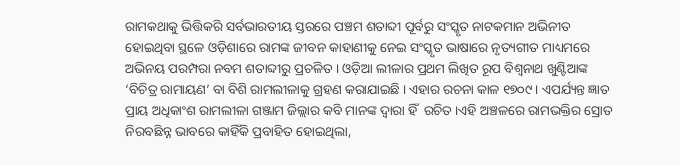ରାମକଥାକୁ ଭିତ୍ତିକରି ସର୍ବଭାରତୀୟ ସ୍ତରରେ ପଞ୍ଚମ ଶତାବ୍ଦୀ ପୂର୍ବରୁ ସଂସ୍କୃତ ନାଟକମାନ ଅଭିନୀତ ହୋଇଥିବା ସ୍ଥଳେ ଓଡ଼ିଶାରେ ରାମଙ୍କ ଜୀବନ କାହାଣୀକୁ ନେଇ ସଂସ୍କୃତ ଭାଷାରେ ନୃତ୍ୟଗୀତ ମାଧ୍ୟମରେ ଅଭିନୟ ପରମ୍ପରା ନବମ ଶତାବ୍ଦୀରୁ ପ୍ରଚଳିତ । ଓଡ଼ିଆ ଲୀଳାର ପ୍ରଥମ ଲିଖିତ ରୂପ ବିଶ୍ୱନାଥ ଖୁଣ୍ଟିଆଙ୍କ ‘ବିଚିତ୍ର ରାମାୟଣ’ ବା ବିଶି ରାମଲୀଳାକୁ ଗ୍ରହଣ କରାଯାଇଛି । ଏହାର ରଚନା କାଳ ୧୭୦୯ । ଏପର୍ଯ୍ୟନ୍ତ ଜ୍ଞାତ ପ୍ରାୟ ଅଧିକାଂଶ ରାମଲୀଳା ଗଞ୍ଜାମ ଜିଲ୍ଲାର କବି ମାନଙ୍କ ଦ୍ୱାରା ହିଁ  ରଚିତ ।ଏହି ଅଞ୍ଚଳରେ ରାମଭକ୍ତିର ସ୍ରୋତ ନିରବଛିନ୍ନ ଭାବରେ କାହିଁକି ପ୍ରବାହିତ ହୋଇଥିଲା,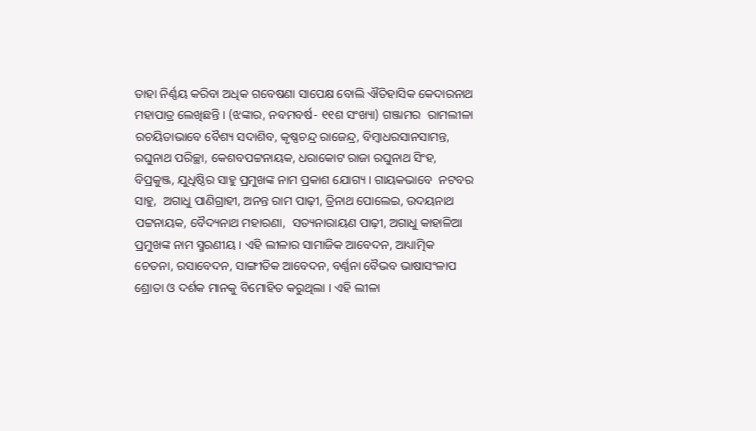ତାହା ନିର୍ଣ୍ଣୟ କରିବା ଅଧିକ ଗବେଷଣା ସାପେକ୍ଷ ବୋଲି ଐତିହାସିକ କେଦାରନାଥ ମହାପାତ୍ର ଲେଖିଛନ୍ତି । (ଝଙ୍କାର, ନବମବର୍ଷ- ୧୧ଶ ସଂଖ୍ୟା) ଗଞ୍ଜାମର  ରାମଲୀଳା ରଚୟିତାଭାବେ ବୈଶ୍ୟ ସଦାଶିବ, କୃଷ୍ଣଚନ୍ଦ୍ର ରାଜେନ୍ଦ୍ର, ବିମ୍ବାଧରସାନସାମନ୍ତ,  ରଘୁନାଥ ପରିଚ୍ଛା, କେଶବପଟ୍ଟନାୟକ, ଧରାକୋଟ ରାଜା ରଘୁନାଥ ସିଂହ, ବିପ୍ରକୁଞ୍ଜ, ଯୁଧିଷ୍ଠିର ସାହୁ ପ୍ରମୁଖଙ୍କ ନାମ ପ୍ରକାଶ ଯୋଗ୍ୟ । ଗାୟକଭାବେ  ନଟବର ସାହୁ,  ଅଗାଧୁ ପାଣିଗ୍ରାହୀ, ଅନନ୍ତ ରାମ ପାଢ଼ୀ, ତ୍ରିନାଥ ପୋଲେଇ, ଉଦୟନାଥ ପଟ୍ଟନାୟକ, ବୈଦ୍ୟନାଥ ମହାରଣା,  ସତ୍ୟନାରାୟଣ ପାଢ଼ୀ, ଅଗାଧୁ କାହାଳିଆ ପ୍ରମୁଖଙ୍କ ନାମ ସ୍ମରଣୀୟ । ଏହି ଲୀଳାର ସାମାଜିକ ଆବେଦନ, ଆଧ୍ୟାତ୍ମିକ ଚେତନା, ରସାବେଦନ, ସାଙ୍ଗୀତିକ ଆବେଦନ, ବର୍ଣ୍ଣନା ବୈଭବ ଭାଷାସଂଳାପ ଶ୍ରୋତା ଓ ଦର୍ଶକ ମାନକୁ ବିମୋହିତ କରୁଥିଲା । ଏହି ଲୀଳା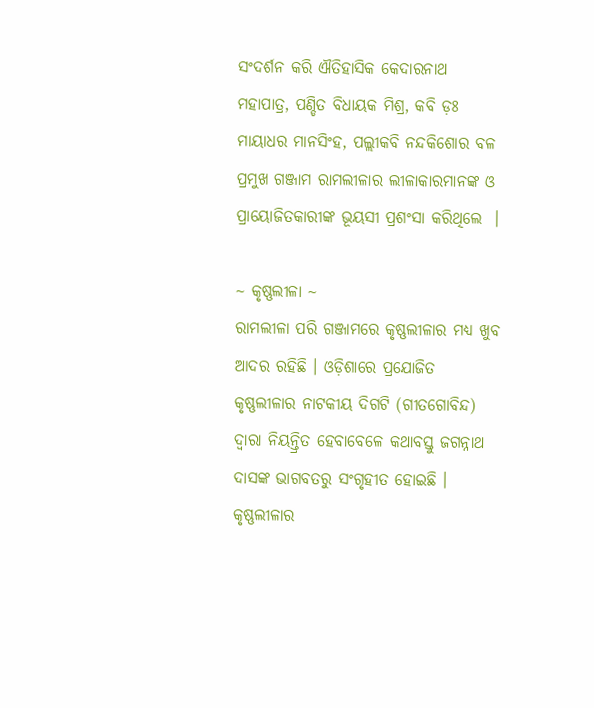ସଂଦର୍ଶନ କରି ଐତିହାସିକ କେଦାରନାଥ ମହାପାତ୍ର, ପଣ୍ଡିତ ବିଧାୟକ ମିଶ୍ର, କବି ଡ଼ଃ ମାୟାଧର ମାନସିଂହ, ପଲ୍ଲୀକବି ନନ୍ଦକିଶୋର ବଳ ପ୍ରମୁଖ ଗଞ୍ଜାମ ରାମଲୀଳାର ଲୀଳାକାରମାନଙ୍କ ଓ ପ୍ରାୟୋଜିତକାରୀଙ୍କ ଭୂୟସୀ ପ୍ରଶଂସା କରିଥିଲେ  ।

~ କୃଷ୍ଣଲୀଳା ~
ରାମଲୀଳା ପରି ଗଞ୍ଜାମରେ କୃଷ୍ଣଲୀଳାର ମଧ୍ୟ ଖୁବ ଆଦର ରହିଛି । ଓଡ଼ିଶାରେ ପ୍ରଯୋଜିତ କୃଷ୍ଣଲୀଳାର ନାଟକୀୟ ଦିଗଟି (ଗୀତଗୋବିନ୍ଦ) ଦ୍ୱାରା ନିୟନ୍ତ୍ରିତ ହେବାବେଳେ କଥାବସ୍ତୁ ଜଗନ୍ନାଥ ଦାସଙ୍କ ଭାଗବତରୁ ସଂଗୃହୀତ ହୋଇଛି । କୃଷ୍ଣଲୀଳାର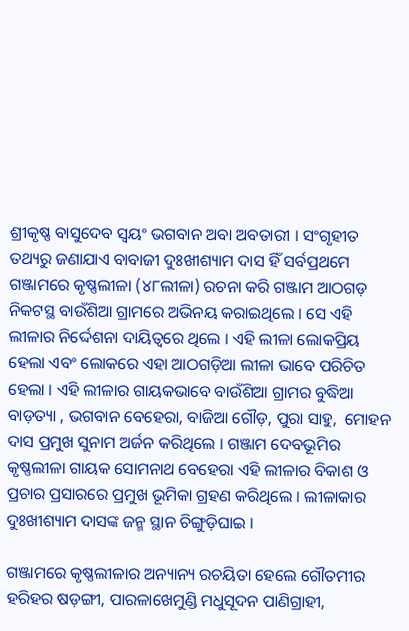ଶ୍ରୀକୃଷ୍ଣ ବାସୁଦେବ ସ୍ୱୟଂ ଭଗବାନ ଅବା ଅବତାରୀ । ସଂଗୃହୀତ ତଥ୍ୟରୁ ଜଣାଯାଏ ବାବାଜୀ ଦୁଃଖୀଶ୍ୟାମ ଦାସ ହିଁ ସର୍ବପ୍ରଥମେ ଗଞ୍ଜାମରେ କୃଷ୍ଣଲୀଳା (୪୮ଲୀଳା) ରଚନା କରି ଗଞ୍ଜାମ ଆଠଗଡ଼ ନିକଟସ୍ଥ ବାଉଁଶିଆ ଗ୍ରାମରେ ଅଭିନୟ କରାଇଥିଲେ । ସେ ଏହି ଲୀଳାର ନିର୍ଦ୍ଦେଶନା ଦାୟିତ୍ୱରେ ଥିଲେ । ଏହି ଲୀଳା ଲୋକପ୍ରିୟ ହେଲା ଏବଂ ଲୋକରେ ଏହା ଆଠଗଡ଼ିଆ ଲୀଳା ଭାବେ ପରିଚିତ ହେଲା । ଏହି ଲୀଳାର ଗାୟକଭାବେ ବାଉଁଶିଆ ଗ୍ରାମର ବୁଦ୍ଧିଆ ବାଡ଼ତ୍ୟା , ଭଗବାନ ବେହେରା, ବାଜିଆ ଗୌଡ଼, ପୁରା ସାହୁ,  ମୋହନ ଦାସ ପ୍ରମୁଖ ସୁନାମ ଅର୍ଜନ କରିଥିଲେ । ଗଞ୍ଜାମ ଦେବଭୂମିର କୃଷ୍ଣଲୀଳା ଗାୟକ ସୋମନାଥ ବେହେରା ଏହି ଲୀଳାର ବିକାଶ ଓ ପ୍ରଚାର ପ୍ରସାରରେ ପ୍ରମୁଖ ଭୂମିକା ଗ୍ରହଣ କରିଥିଲେ । ଲୀଳାକାର ଦୁଃଖୀଶ୍ୟାମ ଦାସଙ୍କ ଜନ୍ମ ସ୍ଥାନ ଚିଙ୍ଗୁଡ଼ିଘାଇ ।

ଗଞ୍ଜାମରେ କୃଷ୍ଣଲୀଳାର ଅନ୍ୟାନ୍ୟ ରଚୟିତା ହେଲେ ଗୌତମୀର ହରିହର ଷଡ଼ଙ୍ଗୀ, ପାରଳାଖେମୁଣ୍ଡି ମଧୁସୂଦନ ପାଣିଗ୍ରାହୀ,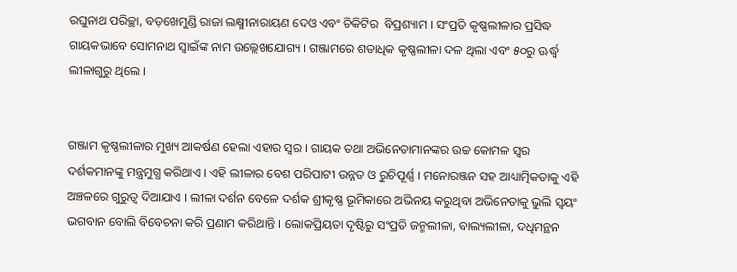ରଘୁନାଥ ପରିଚ୍ଛା, ବଡ଼ଖେମୁଣ୍ଡି ରାଜା ଲକ୍ଷ୍ମୀନାରାୟଣ ଦେଓ ଏବଂ ଚିକିଟିର  ବିପ୍ରଶ୍ୟାମ । ସଂପ୍ରତି କୃଷ୍ଣଲୀଳାର ପ୍ରସିଦ୍ଧ ଗାୟକଭାବେ ସୋମନାଥ ସ୍ୱାଇଁଙ୍କ ନାମ ଉଲ୍ଲେଖଯୋଗ୍ୟ । ଗଞ୍ଜାମରେ ଶତାଧିକ କୃଷ୍ଣଲୀଳା ଦଳ ଥିଲା ଏବଂ ୫୦ରୁ ଊର୍ଦ୍ଧ୍ୱ ଲୀଳାଗୁରୁ ଥିଲେ ।


ଗଞ୍ଜାମ କୃଷ୍ଣଲୀଳାର ମୁଖ୍ୟ ଆକର୍ଷଣ ହେଲା ଏହାର ସ୍ୱର । ଗାୟକ ତଥା ଅଭିନେତାମାନଙ୍କର ଉଚ୍ଚ କୋମଳ ସ୍ୱର ଦର୍ଶକମାନଙ୍କୁ ମନ୍ତ୍ରମୁଗ୍ଧ କରିଥାଏ । ଏହି ଲୀଳାର ବେଶ ପରିପାଟୀ ଉନ୍ନତ ଓ ରୁଚିପୂର୍ଣ୍ଣ । ମନୋରଞ୍ଜନ ସହ ଆଧ୍ୟାତ୍ମିକତାକୁ ଏହି ଅଞ୍ଚଳରେ ଗୁରୁତ୍ୱ ଦିଆଯାଏ । ଲୀଳା ଦର୍ଶନ ବେଳେ ଦର୍ଶକ ଶ୍ରୀକୃଷ୍ଣ ଭୂମିକାରେ ଅଭିନୟ କରୁଥିବା ଅଭିନେତାକୁ ଭୁଲି ସ୍ୱୟଂ ଭଗବାନ ବୋଲି ବିବେଚନା କରି ପ୍ରଣାମ କରିଥାନ୍ତି । ଲୋକପ୍ରିୟତା ଦୃଷ୍ଟିରୁ ସଂପ୍ରତି ଜନ୍ମଲୀଳା, ବାଲ୍ୟଲୀଳା, ଦଧିମନ୍ଥନ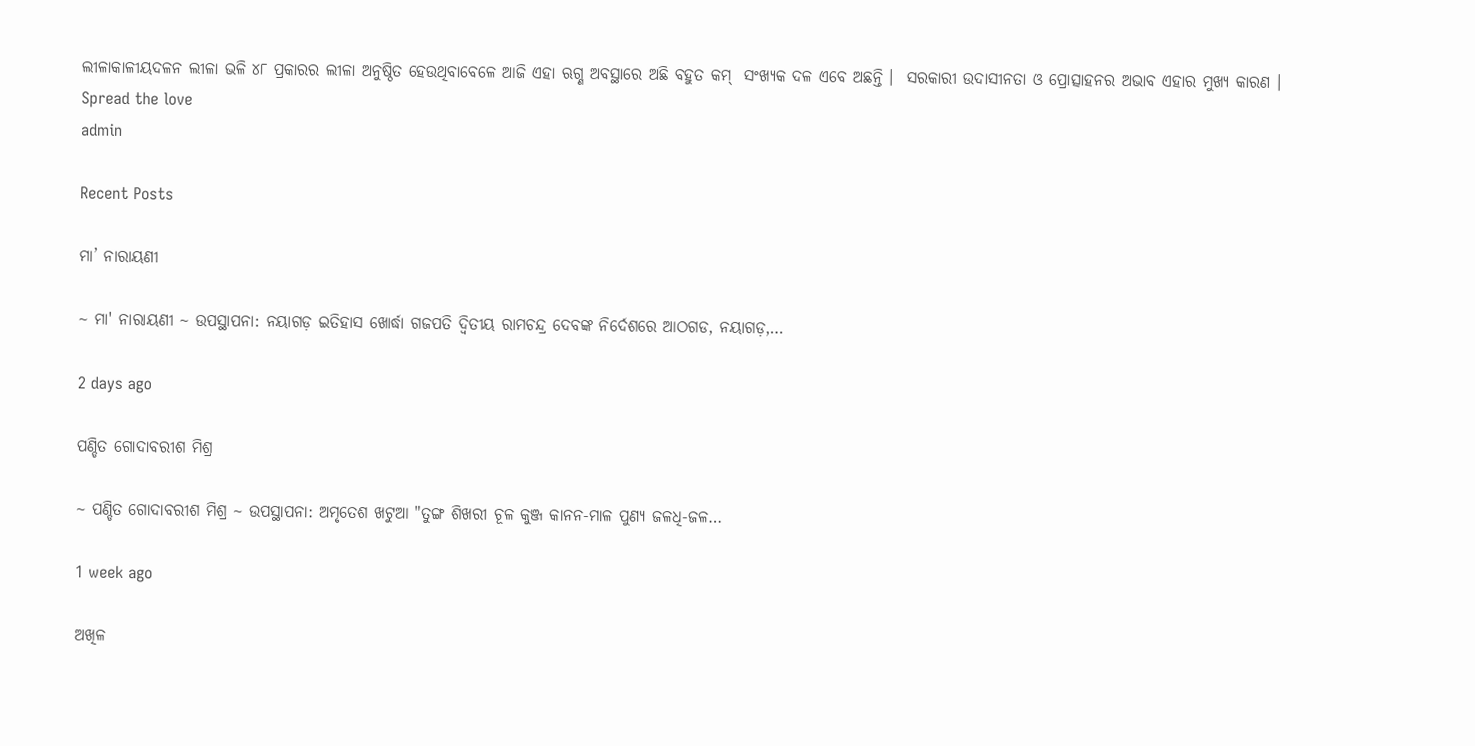ଲୀଳାକାଳୀୟଦଳନ ଲୀଳା ଭଳି ୪୮ ପ୍ରକାରର ଲୀଳା ଅନୁଷ୍ଠିତ ହେଉଥିବାବେଳେ ଆଜି ଏହା ଋଗ୍ଣ ଅବସ୍ଥାରେ ଅଛି ବହୁତ କମ୍  ସଂଖ୍ୟକ ଦଳ ଏବେ ଅଛନ୍ତି ।  ସରକାରୀ ଉଦାସୀନତା ଓ ପ୍ରୋତ୍ସାହନର ଅଭାବ ଏହାର ମୁଖ୍ୟ କାରଣ ।
Spread the love
admin

Recent Posts

ମା’ ନାରାୟଣୀ

~ ମା' ନାରାୟଣୀ ~ ଉପସ୍ଥାପନା: ନୟାଗଡ଼ ଇତିହାସ ଖୋର୍ଦ୍ଧା ଗଜପତି ଦ୍ୱିତୀୟ ରାମଚନ୍ଦ୍ର ଦେବଙ୍କ ନିର୍ଦେଶରେ ଆଠଗଡ, ନୟାଗଡ଼,…

2 days ago

ପଣ୍ଡିତ ଗୋଦାବରୀଶ ମିଶ୍ର

~ ପଣ୍ଡିତ ଗୋଦାବରୀଶ ମିଶ୍ର ~ ଉପସ୍ଥାପନା: ଅମୃତେଶ ଖଟୁଆ "ତୁଙ୍ଗ ଶିଖରୀ ଚୂଳ କୁଞ୍ଜ କାନନ-ମାଳ ପୁଣ୍ୟ ଜଳଧି-ଜଳ…

1 week ago

ଅଖିଳ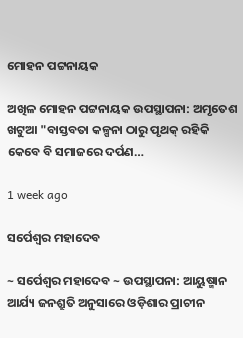ମୋହନ ପଟ୍ଟନାୟକ

ଅଖିଳ ମୋହନ ପଟ୍ଟନାୟକ ଉପସ୍ଥାପନା: ଅମୃତେଶ ଖଟୁଆ "ବାସ୍ତବତା କଳ୍ପନା ଠାରୁ ପୃଥକ୍ ରହିକି କେବେ ବି ସମାଜରେ ଦର୍ପଣ…

1 week ago

ସର୍ପେଶ୍ୱର ମହାଦେବ

~ ସର୍ପେଶ୍ୱର ମହାଦେବ ~ ଉପସ୍ଥାପନା: ଆୟୁଷ୍ମାନ ଆର୍ଯ୍ୟ ଜନଶ୍ରୁତି ଅନୁସାରେ ଓଡ଼ିଶାର ପ୍ରାଚୀନ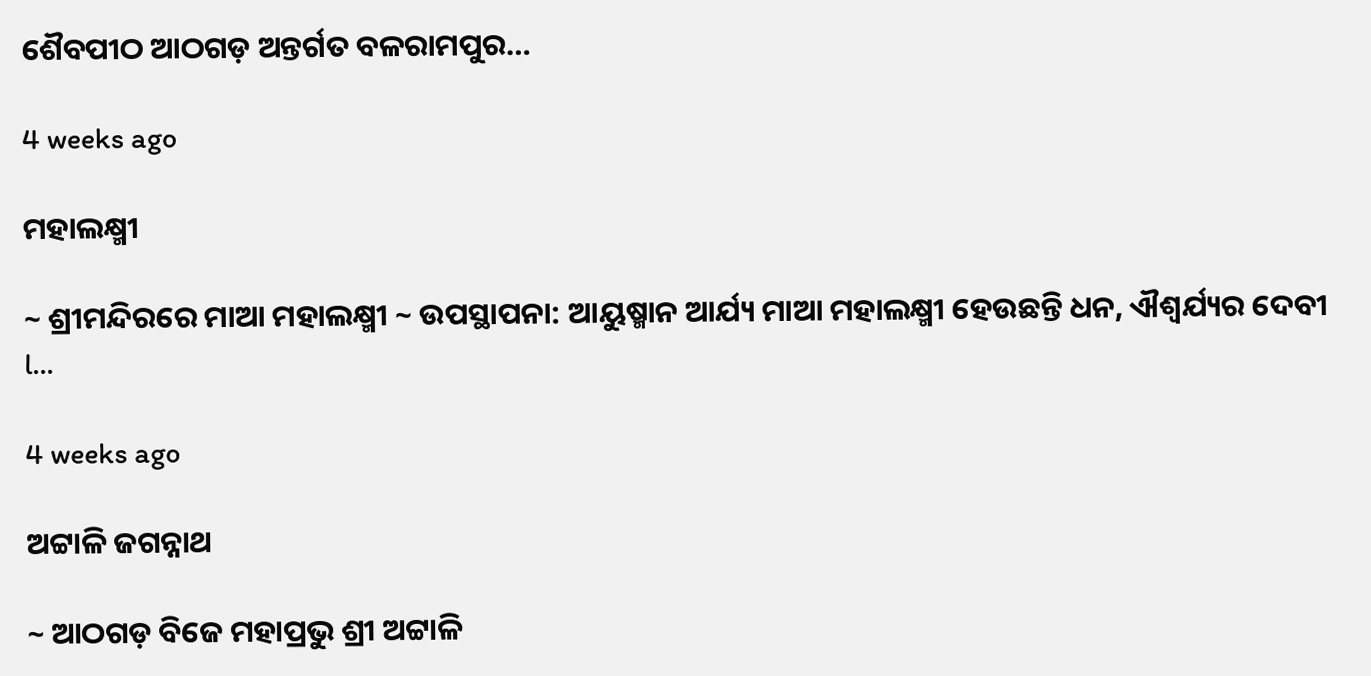ଶୈବପୀଠ ଆଠଗଡ଼ ଅନ୍ତର୍ଗତ ବଳରାମପୁର…

4 weeks ago

ମହାଲକ୍ଷ୍ମୀ

~ ଶ୍ରୀମନ୍ଦିରରେ ମାଆ ମହାଲକ୍ଷ୍ମୀ ~ ଉପସ୍ଥାପନା: ଆୟୁଷ୍ମାନ ଆର୍ଯ୍ୟ ମାଆ ମହାଲକ୍ଷ୍ମୀ ହେଉଛନ୍ତି ଧନ, ଐଶ୍ୱର୍ଯ୍ୟର ଦେବୀ l…

4 weeks ago

ଅଟ୍ଟାଳି ଜଗନ୍ନାଥ

~ ଆଠଗଡ଼ ବିଜେ ମହାପ୍ରଭୁ ଶ୍ରୀ ଅଟ୍ଟାଳି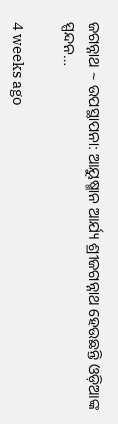ଜଗନ୍ନାଥ ~ ଉପସ୍ଥାପନା: ଆୟୁଷ୍ମାନ ଆର୍ଯ୍ୟ ଶ୍ରୀଜଗନ୍ନାଥ ହେଉଛନ୍ତି ଓଡ଼ିଆଙ୍କ ସ୍ପନ୍ଦନ…

4 weeks ago